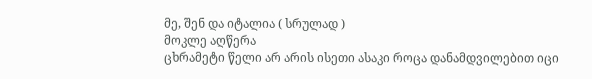მე, შენ და იტალია ( სრულად )
მოკლე აღწერა
ცხრამეტი წელი არ არის ისეთი ასაკი როცა დანამდვილებით იცი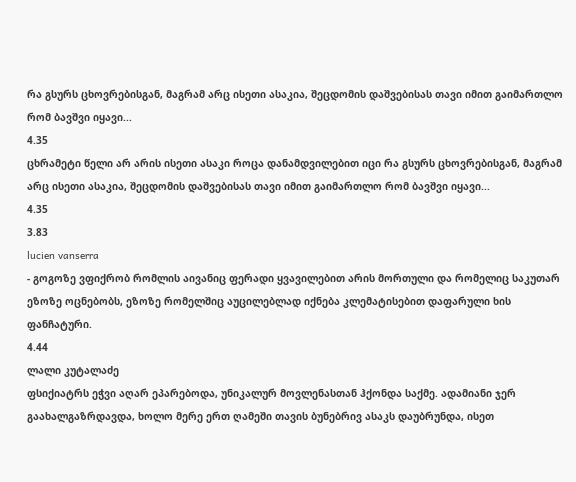რა გსურს ცხოვრებისგან, მაგრამ არც ისეთი ასაკია, შეცდომის დაშვებისას თავი იმით გაიმართლო რომ ბავშვი იყავი...
4.35
ცხრამეტი წელი არ არის ისეთი ასაკი როცა დანამდვილებით იცი რა გსურს ცხოვრებისგან, მაგრამ არც ისეთი ასაკია, შეცდომის დაშვებისას თავი იმით გაიმართლო რომ ბავშვი იყავი...
4.35
3.83
lucien vanserra
- გოგოზე ვფიქრობ რომლის აივანიც ფერადი ყვავილებით არის მორთული და რომელიც საკუთარ ეზოზე ოცნებობს, ეზოზე რომელშიც აუცილებლად იქნება კლემატისებით დაფარული ხის ფანჩატური.
4.44
ლალი კუტალაძე
ფსიქიატრს ეჭვი აღარ ეპარებოდა, უნიკალურ მოვლენასთან ჰქონდა საქმე. ადამიანი ჯერ გაახალგაზრდავდა, ხოლო მერე ერთ ღამეში თავის ბუნებრივ ასაკს დაუბრუნდა, ისეთ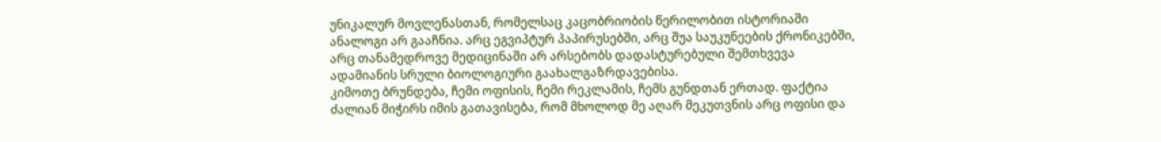უნიკალურ მოვლენასთან, რომელსაც კაცობრიობის წერილობით ისტორიაში ანალოგი არ გააჩნია. არც ეგვიპტურ პაპირუსებში, არც შუა საუკუნეების ქრონიკებში, არც თანამედროვე მედიცინაში არ არსებობს დადასტურებული შემთხვევა ადამიანის სრული ბიოლოგიური გაახალგაზრდავებისა.
კიმოთე ბრუნდება, ჩემი ოფისის, ჩემი რეკლამის, ჩემს გუნდთან ერთად. ფაქტია ძალიან მიჭირს იმის გათავისება, რომ მხოლოდ მე აღარ მეკუთვნის არც ოფისი და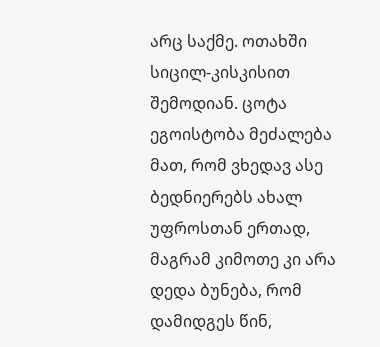არც საქმე. ოთახში სიცილ-კისკისით შემოდიან. ცოტა ეგოისტობა მეძალება მათ, რომ ვხედავ ასე ბედნიერებს ახალ უფროსთან ერთად, მაგრამ კიმოთე კი არა დედა ბუნება, რომ დამიდგეს წინ,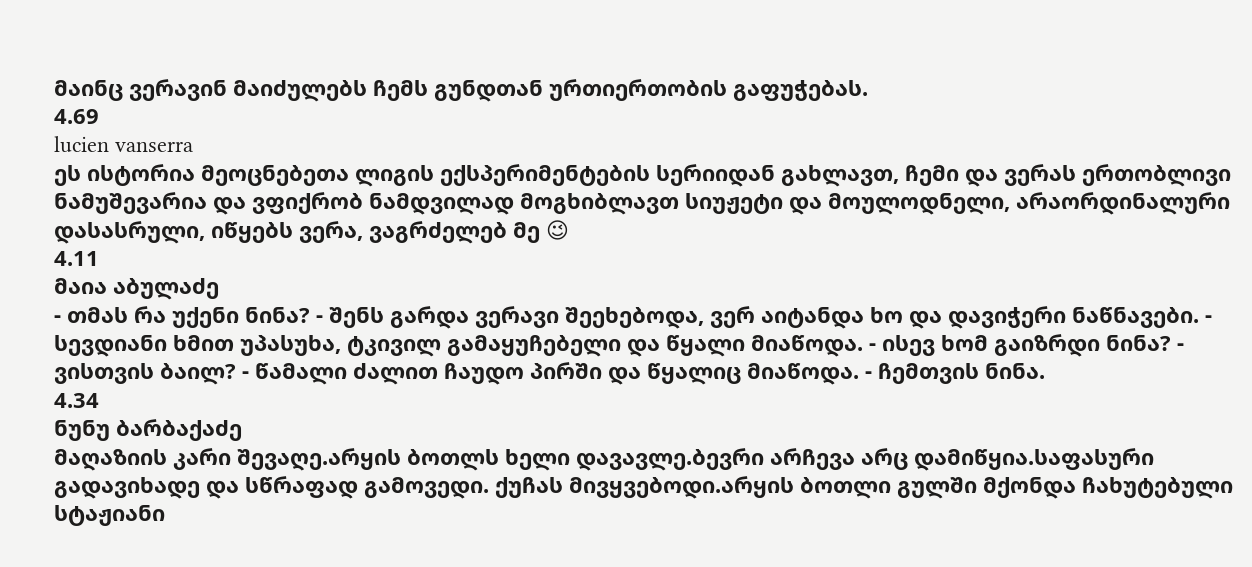მაინც ვერავინ მაიძულებს ჩემს გუნდთან ურთიერთობის გაფუჭებას.
4.69
lucien vanserra
ეს ისტორია მეოცნებეთა ლიგის ექსპერიმენტების სერიიდან გახლავთ, ჩემი და ვერას ერთობლივი ნამუშევარია და ვფიქრობ ნამდვილად მოგხიბლავთ სიუჟეტი და მოულოდნელი, არაორდინალური დასასრული, იწყებს ვერა, ვაგრძელებ მე 😉
4.11
მაია აბულაძე
- თმას რა უქენი ნინა? - შენს გარდა ვერავი შეეხებოდა, ვერ აიტანდა ხო და დავიჭერი ნაწნავები. - სევდიანი ხმით უპასუხა, ტკივილ გამაყუჩებელი და წყალი მიაწოდა. - ისევ ხომ გაიზრდი ნინა? - ვისთვის ბაილ? - წამალი ძალით ჩაუდო პირში და წყალიც მიაწოდა. - ჩემთვის ნინა.
4.34
ნუნუ ბარბაქაძე
მაღაზიის კარი შევაღე.არყის ბოთლს ხელი დავავლე.ბევრი არჩევა არც დამიწყია.საფასური გადავიხადე და სწრაფად გამოვედი. ქუჩას მივყვებოდი.არყის ბოთლი გულში მქონდა ჩახუტებული სტაჟიანი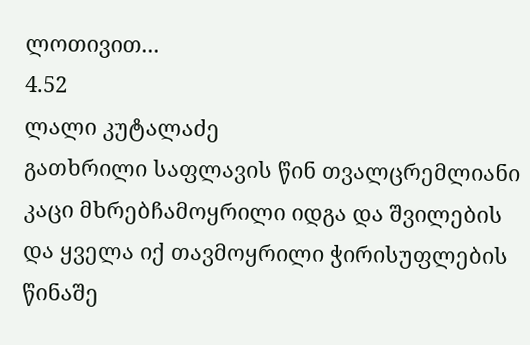ლოთივით...
4.52
ლალი კუტალაძე
გათხრილი საფლავის წინ თვალცრემლიანი კაცი მხრებჩამოყრილი იდგა და შვილების და ყველა იქ თავმოყრილი ჭირისუფლების წინაშე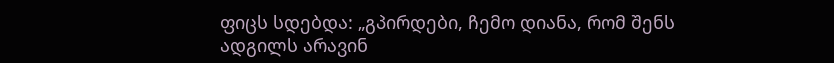ფიცს სდებდა: „გპირდები, ჩემო დიანა, რომ შენს ადგილს არავინ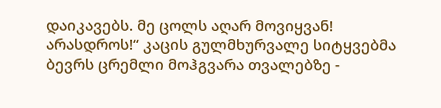დაიკავებს. მე ცოლს აღარ მოვიყვან! არასდროს!“ კაცის გულმხურვალე სიტყვებმა ბევრს ცრემლი მოჰგვარა თვალებზე -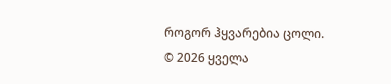როგორ ჰყვარებია ცოლი.
© 2026 ყველა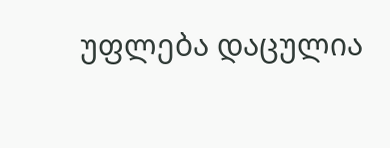უფლება დაცულია